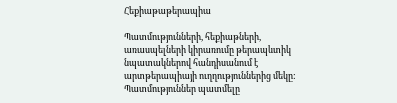Հեքիաթաթերապիա

Պատմությունների, հեքիաթների, առասպելների կիրառումը թերապևտիկ նպատակներով հանդիսանում է արտթերապիայի ուղղություններից մեկը: Պատմություններ պատմելը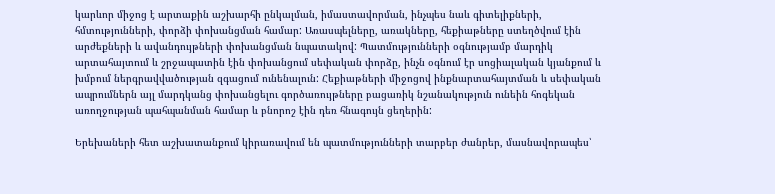կարևոր միջոց է արտաքին աշխարհի ընկալման, իմաստավորման, ինչպես նաև գիտելիքների, հմտությունների, փորձի փոխանցման համար: Առասպելները, առակները, հեքիաթները ստեղծվում էին արժեքների և ավանդույթների փոխանցման նպատակով: Պատմությունների օգնությամբ մարդիկ արտահայտում և շրջապատին էին փոխանցում սեփական փորձը, ինչն օգնում էր սոցիալական կյանքում և խմբում ներգրավվածության զգացում ունենալուն: Հեքիաթների միջոցով ինքնարտահայտման և սեփական ապրումներն այլ մարդկանց փոխանցելու գործառույթները բացառիկ նշանակություն ունեին հոգեկան առողջության պահպանման համար և բնորոշ էին դեռ հնագույն ցեղերին:

Երեխաների հետ աշխատանքում կիրառավում են պատմությունների տարբեր ժանրեր, մասնավորապես՝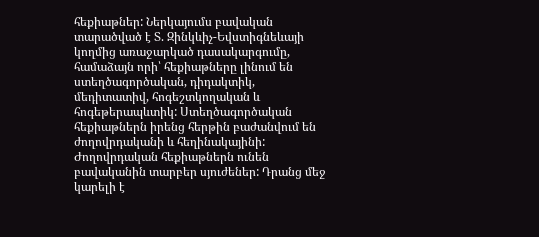հեքիաթներ: Ներկայումս բավական տարածված է Տ. Զինկևիչ-Եվստիգնեևայի կողմից առաջարկած դասակարգումը, համաձայն որի՝ հեքիաթները լինում են ստեղծագործական, դիդակտիկ, մեդիտատիվ, հոգեշտկողական և հոգեթերապևտիկ: Ստեղծագործական հեքիաթներն իրենց հերթին բաժանվում են ժողովրդականի և հեղինակայինի: Ժողովրդական հեքիաթներն ունեն բավականին տարբեր սյուժեներ: Դրանց մեջ կարելի է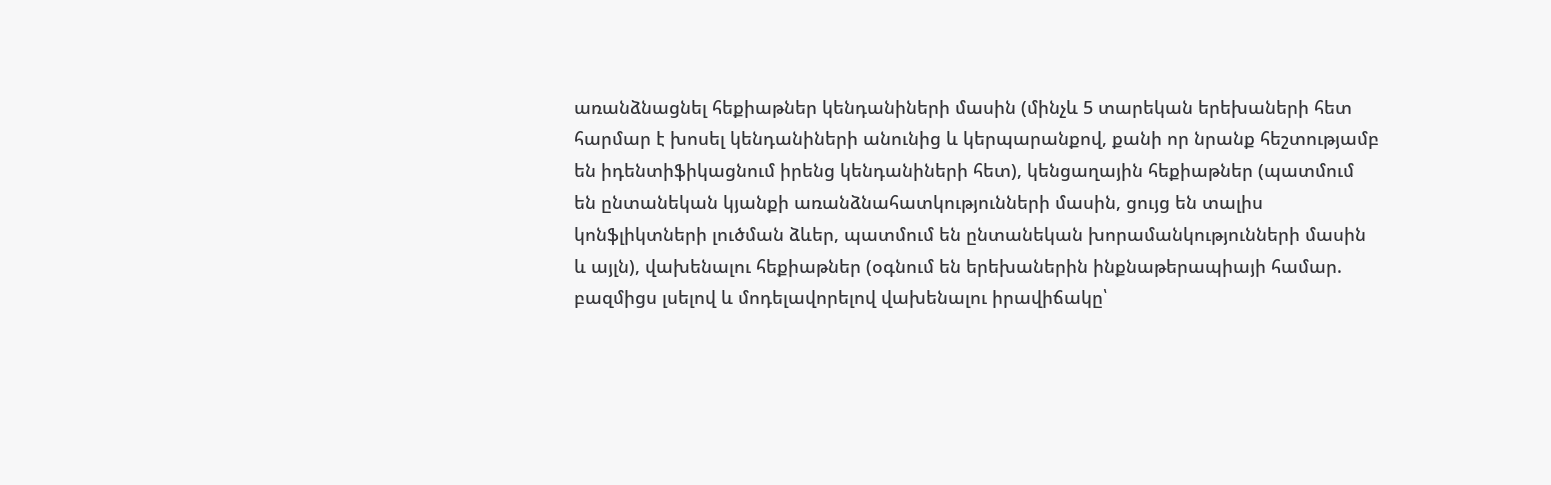առանձնացնել հեքիաթներ կենդանիների մասին (մինչև 5 տարեկան երեխաների հետ հարմար է խոսել կենդանիների անունից և կերպարանքով, քանի որ նրանք հեշտությամբ են իդենտիֆիկացնում իրենց կենդանիների հետ), կենցաղային հեքիաթներ (պատմում են ընտանեկան կյանքի առանձնահատկությունների մասին, ցույց են տալիս կոնֆլիկտների լուծման ձևեր, պատմում են ընտանեկան խորամանկությունների մասին և այլն), վախենալու հեքիաթներ (օգնում են երեխաներին ինքնաթերապիայի համար. բազմիցս լսելով և մոդելավորելով վախենալու իրավիճակը՝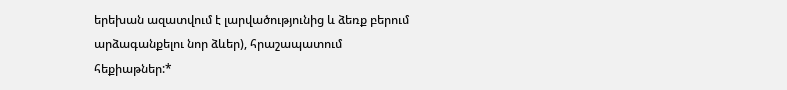երեխան ազատվում է լարվածությունից և ձեռք բերում արձագանքելու նոր ձևեր), հրաշապատում  հեքիաթներ:*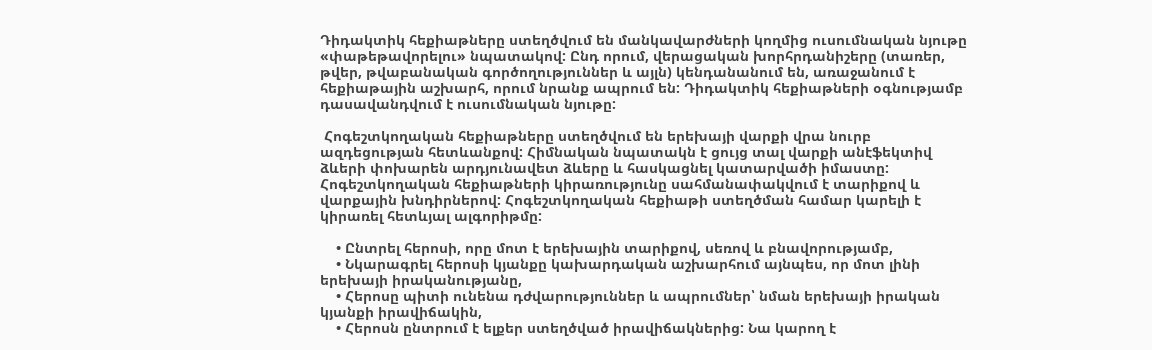Դիդակտիկ հեքիաթները ստեղծվում են մանկավարժների կողմից ուսումնական նյութը «փաթեթավորելու» նպատակով: Ընդ որում, վերացական խորհրդանիշերը (տառեր, թվեր, թվաբանական գործողություններ և այլն) կենդանանում են, առաջանում է հեքիաթային աշխարհ, որում նրանք ապրում են: Դիդակտիկ հեքիաթների օգնությամբ դասավանդվում է ուսումնական նյութը:

 Հոգեշտկողական հեքիաթները ստեղծվում են երեխայի վարքի վրա նուրբ ազդեցության հետևանքով: Հիմնական նպատակն է ցույց տալ վարքի անէֆեկտիվ ձևերի փոխարեն արդյունավետ ձևերը և հասկացնել կատարվածի իմաստը: Հոգեշտկողական հեքիաթների կիրառությունը սահմանափակվում է տարիքով և վարքային խնդիրներով: Հոգեշտկողական հեքիաթի ստեղծման համար կարելի է կիրառել հետևյալ ալգորիթմը:

    • Ընտրել հերոսի, որը մոտ է երեխային տարիքով, սեռով և բնավորությամբ,
    • Նկարագրել հերոսի կյանքը կախարդական աշխարհում այնպես, որ մոտ լինի երեխայի իրականությանը,
    • Հերոսը պիտի ունենա դժվարություններ և ապրումներ՝ նման երեխայի իրական կյանքի իրավիճակին,
    • Հերոսն ընտրում է ելքեր ստեղծված իրավիճակներից: Նա կարող է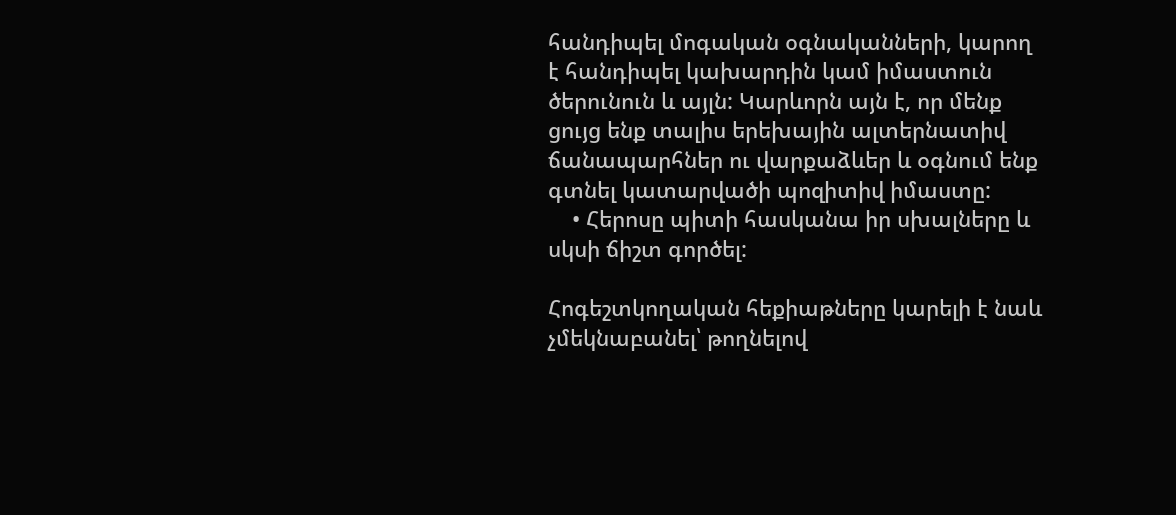հանդիպել մոգական օգնականների, կարող է հանդիպել կախարդին կամ իմաստուն ծերունուն և այլն: Կարևորն այն է, որ մենք ցույց ենք տալիս երեխային ալտերնատիվ ճանապարհներ ու վարքաձևեր և օգնում ենք գտնել կատարվածի պոզիտիվ իմաստը:
    • Հերոսը պիտի հասկանա իր սխալները և սկսի ճիշտ գործել:

Հոգեշտկողական հեքիաթները կարելի է նաև չմեկնաբանել՝ թողնելով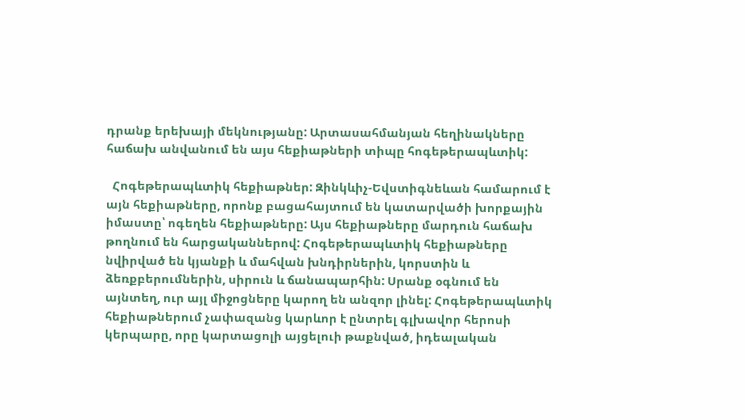դրանք երեխայի մեկնությանը: Արտասահմանյան հեղինակները հաճախ անվանում են այս հեքիաթների տիպը հոգեթերապևտիկ:

  Հոգեթերապևտիկ հեքիաթներ: Զինկևիչ-Եվստիգնեևան համարում է այն հեքիաթները, որոնք բացահայտում են կատարվածի խորքային իմաստը՝ ոգեղեն հեքիաթները: Այս հեքիաթները մարդուն հաճախ թողնում են հարցականներով: Հոգեթերապևտիկ հեքիաթները նվիրված են կյանքի և մահվան խնդիրներին, կորստին և ձեռքբերումներին, սիրուն և ճանապարհին: Սրանք օգնում են այնտեղ, ուր այլ միջոցները կարող են անզոր լինել: Հոգեթերապևտիկ հեքիաթներում չափազանց կարևոր է ընտրել գլխավոր հերոսի կերպարը, որը կարտացոլի այցելուի թաքնված, իդեալական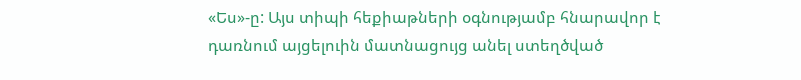«Ես»-ը: Այս տիպի հեքիաթների օգնությամբ հնարավոր է դառնում այցելուին մատնացույց անել ստեղծված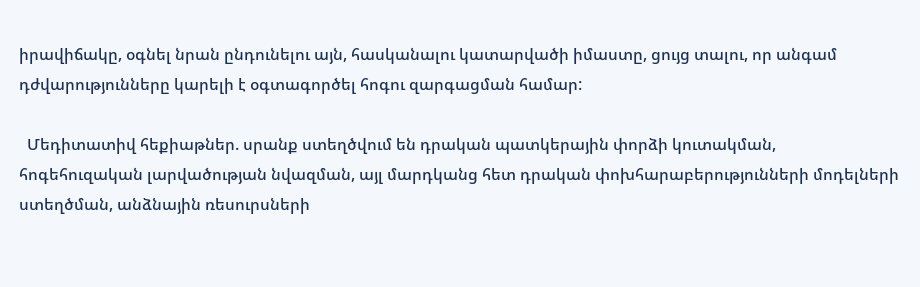իրավիճակը, օգնել նրան ընդունելու այն, հասկանալու կատարվածի իմաստը, ցույց տալու, որ անգամ դժվարությունները կարելի է օգտագործել հոգու զարգացման համար:

  Մեդիտատիվ հեքիաթներ. սրանք ստեղծվում են դրական պատկերային փորձի կուտակման, հոգեհուզական լարվածության նվազման, այլ մարդկանց հետ դրական փոխհարաբերությունների մոդելների ստեղծման, անձնային ռեսուրսների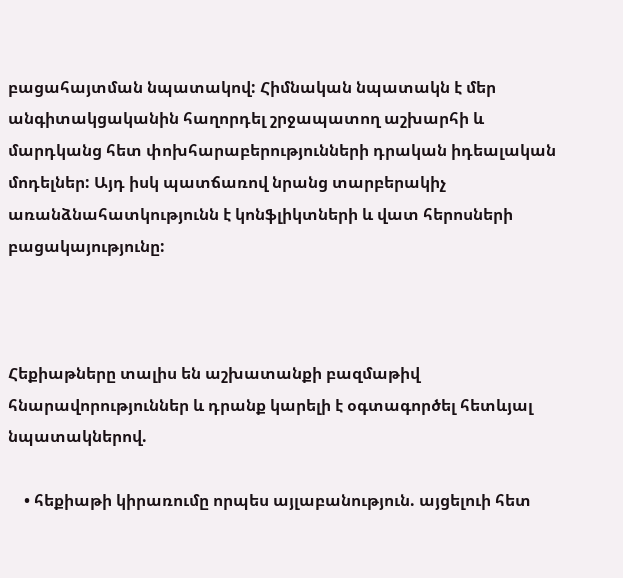բացահայտման նպատակով: Հիմնական նպատակն է մեր անգիտակցականին հաղորդել շրջապատող աշխարհի և մարդկանց հետ փոխհարաբերությունների դրական իդեալական մոդելներ: Այդ իսկ պատճառով նրանց տարբերակիչ առանձնահատկությունն է կոնֆլիկտների և վատ հերոսների բացակայությունը:



Հեքիաթները տալիս են աշխատանքի բազմաթիվ հնարավորություններ և դրանք կարելի է օգտագործել հետևյալ նպատակներով.

    • հեքիաթի կիրառումը որպես այլաբանություն. այցելուի հետ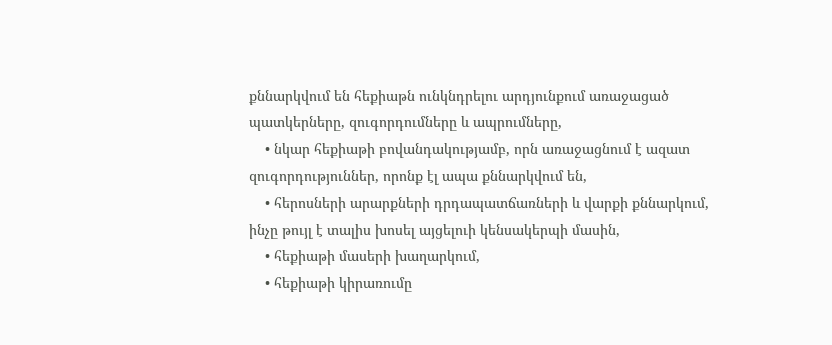քննարկվում են հեքիաթն ունկնդրելու արդյունքում առաջացած պատկերները, զուգորդումները և ապրումները,
    • նկար հեքիաթի բովանդակությամբ, որն առաջացնում է ազատ զուգորդություններ, որոնք էլ ապա քննարկվում են,
    • հերոսների արարքների դրդապատճառների և վարքի քննարկում, ինչը թույլ է տալիս խոսել այցելուի կենսակերպի մասին,
    • հեքիաթի մասերի խաղարկում,
    • հեքիաթի կիրառումը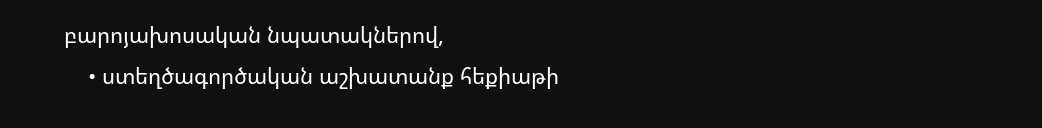բարոյախոսական նպատակներով,
    • ստեղծագործական աշխատանք հեքիաթի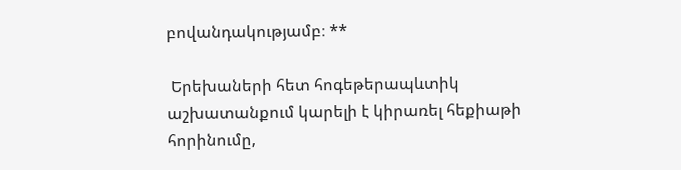բովանդակությամբ։ **

 Երեխաների հետ հոգեթերապևտիկ աշխատանքում կարելի է կիրառել հեքիաթի հորինումը,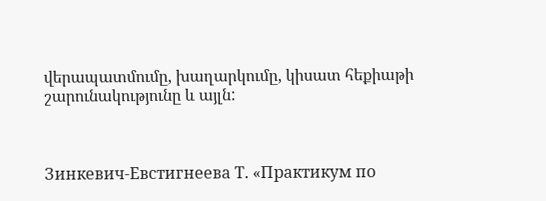վերապատմումը, խաղարկումը, կիսատ հեքիաթի շարունակությունը և այլն:



Зинкевич-Евстигнеева Т. «Практикум по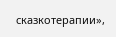сказкотерапии»,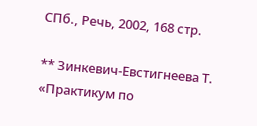СПб., Речь, 2002, 168 стр.

** Зинкевич-Евстигнеева Т. «Практикум по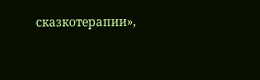сказкотерапии»,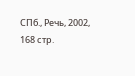СПб., Речь, 2002, 168 стр.